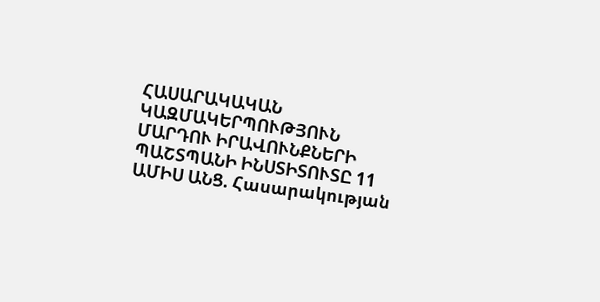ՀԱՍԱՐԱԿԱԿԱՆ ԿԱԶՄԱԿԵՐՊՈՒԹՅՈՒՆ
ՄԱՐԴՈՒ ԻՐԱՎՈՒՆՔՆԵՐԻ ՊԱՇՏՊԱՆԻ ԻՆՍՏԻՏՈՒՏԸ 11 ԱՄԻՍ ԱՆՑ. Հասարակության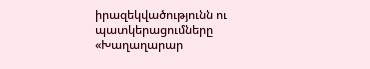իրազեկվածությունն ու պատկերացումները
«Խաղաղարար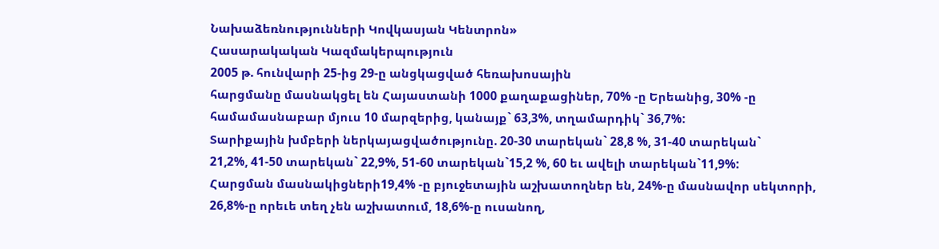Նախաձեռնությունների Կովկասյան Կենտրոն»
Հասարակական Կազմակերպություն
2005 թ. հունվարի 25-ից 29-ը անցկացված հեռախոսային
հարցմանը մասնակցել են Հայաստանի 1000 քաղաքացիներ, 70% -ը Երեանից, 30% -ը
համամասնաբար մյուս 10 մարզերից, կանայք` 63,3%, տղամարդիկ` 36,7%:
Տարիքային խմբերի ներկայացվածությունը. 20-30 տարեկան` 28,8 %, 31-40 տարեկան`
21,2%, 41-50 տարեկան` 22,9%, 51-60 տարեկան`15,2 %, 60 եւ ավելի տարեկան`11,9%:
Հարցման մասնակիցների19,4% -ը բյուջետային աշխատողներ են, 24%-ը մասնավոր սեկտորի,
26,8%-ը որեւե տեղ չեն աշխատում, 18,6%-ը ուսանող,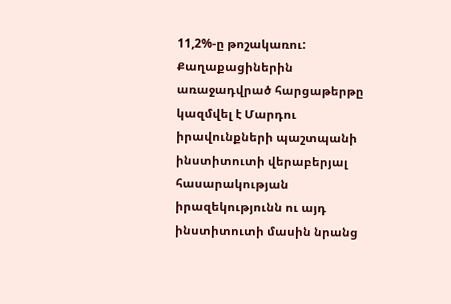11,2%-ը թոշակառու:
Քաղաքացիներին առաջադվրած հարցաթերթը կազմվել է Մարդու իրավունքների պաշտպանի
ինստիտուտի վերաբերյալ հասարակության իրազեկությունն ու այդ ինստիտուտի մասին նրանց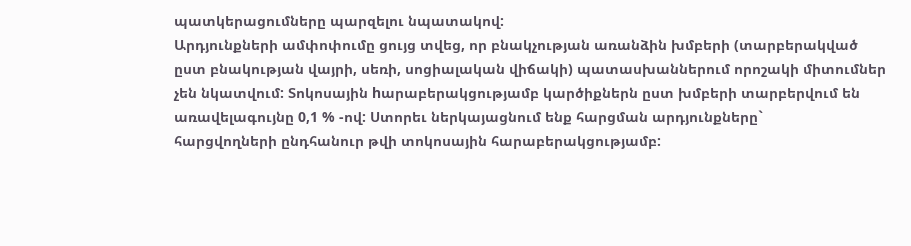պատկերացումները պարզելու նպատակով:
Արդյունքների ամփոփումը ցույց տվեց, որ բնակչության առանձին խմբերի (տարբերակված
ըստ բնակության վայրի, սեռի, սոցիալական վիճակի) պատասխաններում որոշակի միտումներ
չեն նկատվում: Տոկոսային hարաբերակցությամբ կարծիքներն ըստ խմբերի տարբերվում են
առավելագույնը 0,1 % -ով: Ստորեւ ներկայացնում ենք հարցման արդյունքները`
հարցվողների ընդհանուր թվի տոկոսային հարաբերակցությամբ: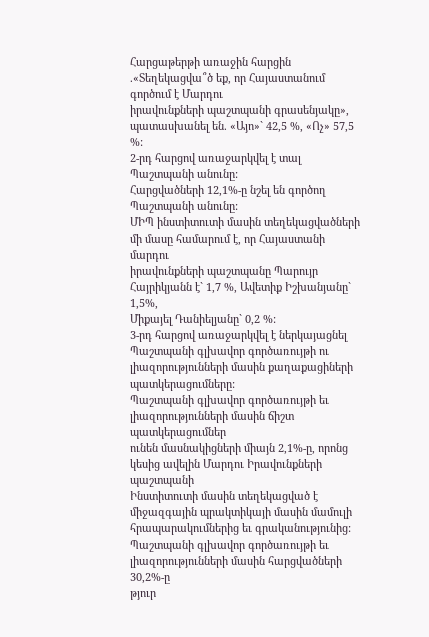Հարցաթերթի առաջին հարցին .«Տեղեկացվա՞ծ եք, որ Հայաստանում գործում է Մարդու
իրավունքների պաշտպանի գրասենյակը», պատասխանել են. «Այո»` 42,5 %, «Ոչ» 57,5 %:
2-րդ հարցով առաջարկվել է տալ Պաշտպանի անունը:
Հարցվածների 12,1%-ը նշել են գործող Պաշտպանի անունը:
ՄԻՊ ինստիտուտի մասին տեղեկացվածների մի մասը համարում է, որ Հայաստանի մարդու
իրավունքների պաշտպանը Պարույր Հայրիկյանն է` 1,7 %, Ավետիք Իշխանյանը` 1,5%,
Միքայել Դանիելյանը` 0,2 %:
3-րդ հարցով առաջարկվել է ներկայացնել Պաշտպանի գլխավոր գործառույթի ու
լիազորությունների մասին քաղաքացիների պատկերացումները:
Պաշտպանի գլխավոր գործառույթի եւ լիազորությունների մասին ճիշտ պատկերացումներ
ունեն մասնակիցների միայն 2,1%-ը, որոնց կեսից ավելին Մարդու Իրավունքների պաշտպանի
Ինստիտուտի մասին տեղեկացված է միջազգային պրակտիկայի մասին մամուլի
հրապարակումներից եւ գրականությունից:
Պաշտպանի գլխավոր գործառույթի եւ լիազորությունների մասին հարցվածների 30,2%-ը
թյուր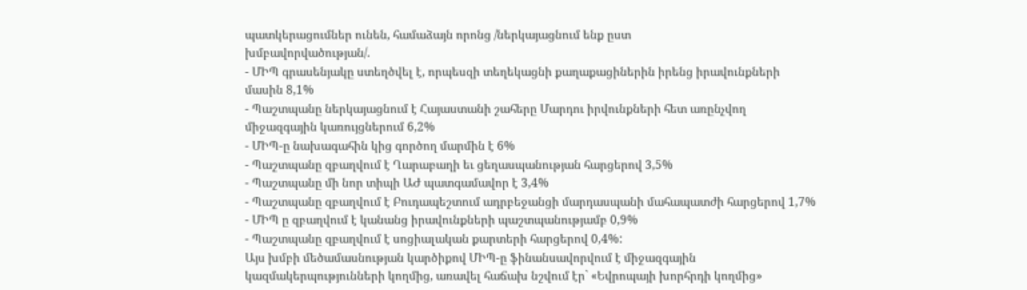պատկերացումներ ունեն, համաձայն որոնց /ներկայացնում ենք ըստ
խմբավորվածության/.
- ՄԻՊ գրասենյակը ստեղծվել է, որպեսզի տեղեկացնի քաղաքացիներին իրենց իրավունքների
մասին 8,1%
- Պաշտպանը ներկայացնում է Հայաստանի շահերը Մարդու իրվունքների հետ առընչվող
միջազգային կառույցներում 6,2%
- ՄԻՊ-ը նախագահին կից գործող մարմին է 6%
- Պաշտպանը զբաղվում է Ղարաբաղի եւ ցեղասպանության հարցերով 3,5%
- Պաշտպանը մի նոր տիպի ԱԺ պատգամավոր է 3,4%
- Պաշտպանը զբաղվում է Բուդապեշտում ադրբեջանցի մարդասպանի մահապատժի հարցերով 1,7%
- ՄԻՊ ը զբաղվում է կանանց իրավունքների պաշտպանությամբ 0,9%
- Պաշտպանը զբաղվում է սոցիալական քարտերի հարցերով 0,4%:
Այս խմբի մեծամասնության կարծիքով ՄԻՊ-ը ֆինանսավորվում է միջազգային
կազմակերպությունների կողմից, առավել հաճախ նշվում էր` «Եվրոպայի խորհրդի կողմից»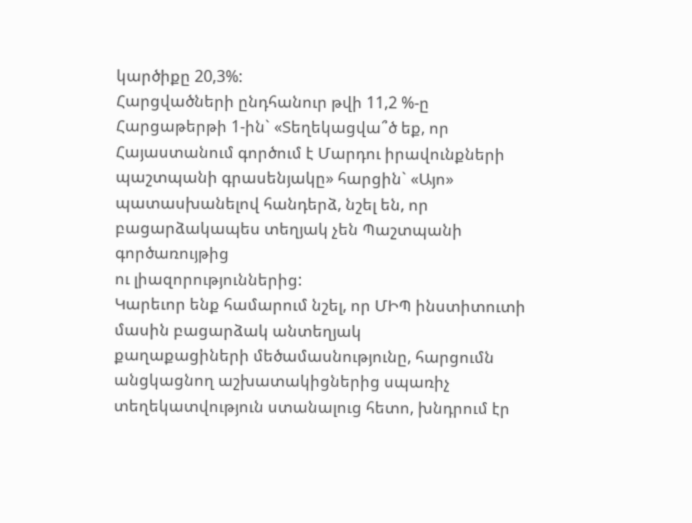կարծիքը 20,3%:
Հարցվածների ընդհանուր թվի 11,2 %-ը Հարցաթերթի 1-ին` «Տեղեկացվա՞ծ եք, որ
Հայաստանում գործում է Մարդու իրավունքների պաշտպանի գրասենյակը» հարցին` «Այո»
պատասխանելով հանդերձ, նշել են, որ բացարձակապես տեղյակ չեն Պաշտպանի գործառույթից
ու լիազորություններից:
Կարեւոր ենք համարում նշել, որ ՄԻՊ ինստիտուտի մասին բացարձակ անտեղյակ
քաղաքացիների մեծամասնությունը, հարցումն անցկացնող աշխատակիցներից սպառիչ
տեղեկատվություն ստանալուց հետո, խնդրում էր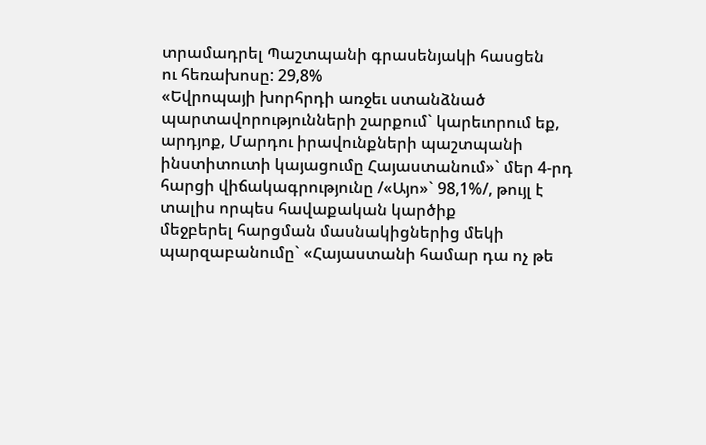տրամադրել Պաշտպանի գրասենյակի հասցեն
ու հեռախոսը: 29,8%
«Եվրոպայի խորհրդի առջեւ ստանձնած պարտավորությունների շարքում` կարեւորում եք,
արդյոք, Մարդու իրավունքների պաշտպանի ինստիտուտի կայացումը Հայաստանում»` մեր 4-րդ
հարցի վիճակագրությունը /«Այո»` 98,1%/, թույլ է տալիս որպես հավաքական կարծիք
մեջբերել հարցման մասնակիցներից մեկի պարզաբանումը` «Հայաստանի համար դա ոչ թե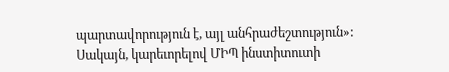պարտավորություն է, այլ անհրաժեշտություն»:
Սակայն, կարեւորելով ՄԻՊ ինստիտուտի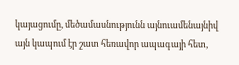կայացումը, մեծամասնությունն այնուամենայնիվ
այն կապում էր շատ հեռավոր ապագայի հետ,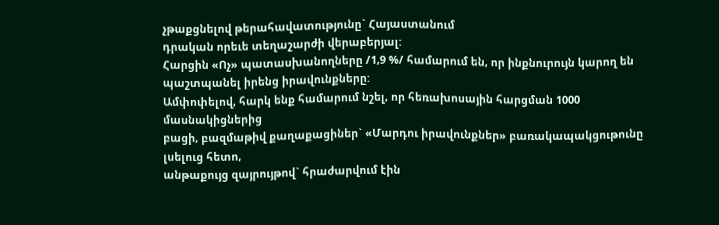չթաքցնելով թերահավատությունը` Հայաստանում
դրական որեւե տեղաշարժի վերաբերյալ:
Հարցին «Ոչ» պատասխանողները /1,9 %/ համարում են, որ ինքնուրույն կարող են
պաշտպանել իրենց իրավունքները:
Ամփոփելով, հարկ ենք համարում նշել, որ հեռախոսային հարցման 1000 մասնակիցներից
բացի, բազմաթիվ քաղաքացիներ` «Մարդու իրավունքներ» բառակապակցութունը լսելուց հետո,
անթաքույց զայրույթով` հրաժարվում էին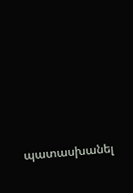պատասխանել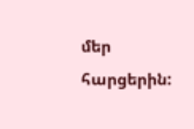մեր հարցերին: